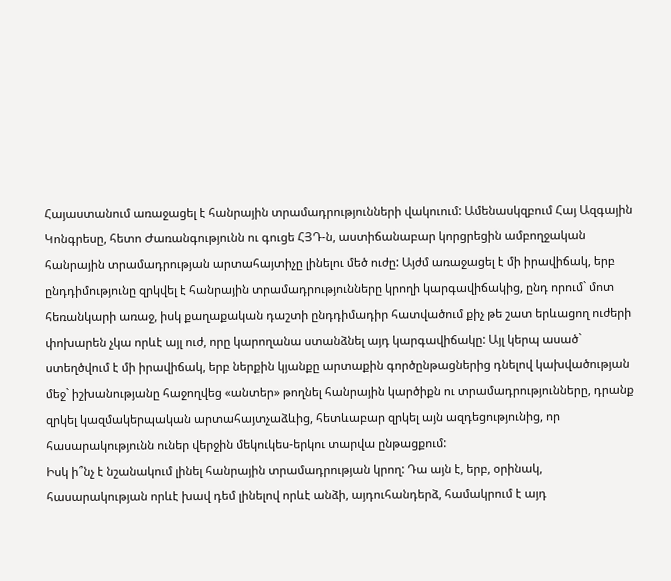Հայաստանում առաջացել է հանրային տրամադրությունների վակուում: Ամենասկզբում Հայ Ազգային Կոնգրեսը, հետո Ժառանգությունն ու գուցե ՀՅԴ-ն, աստիճանաբար կորցրեցին ամբողջական հանրային տրամադրության արտահայտիչը լինելու մեծ ուժը: Այժմ առաջացել է մի իրավիճակ, երբ ընդդիմությունը զրկվել է հանրային տրամադրությունները կրողի կարգավիճակից, ընդ որում` մոտ հեռանկարի առաջ, իսկ քաղաքական դաշտի ընդդիմադիր հատվածում քիչ թե շատ երևացող ուժերի փոխարեն չկա որևէ այլ ուժ, որը կարողանա ստանձնել այդ կարգավիճակը: Այլ կերպ ասած` ստեղծվում է մի իրավիճակ, երբ ներքին կյանքը արտաքին գործընթացներից դնելով կախվածության մեջ` իշխանությանը հաջողվեց «անտեր» թողնել հանրային կարծիքն ու տրամադրությունները, դրանք զրկել կազմակերպական արտահայտչաձևից, հետևաբար զրկել այն ազդեցությունից, որ հասարակությունն ուներ վերջին մեկուկես-երկու տարվա ընթացքում:
Իսկ ի՞նչ է նշանակում լինել հանրային տրամադրության կրող: Դա այն է, երբ, օրինակ, հասարակության որևէ խավ դեմ լինելով որևէ անձի, այդուհանդերձ, համակրում է այդ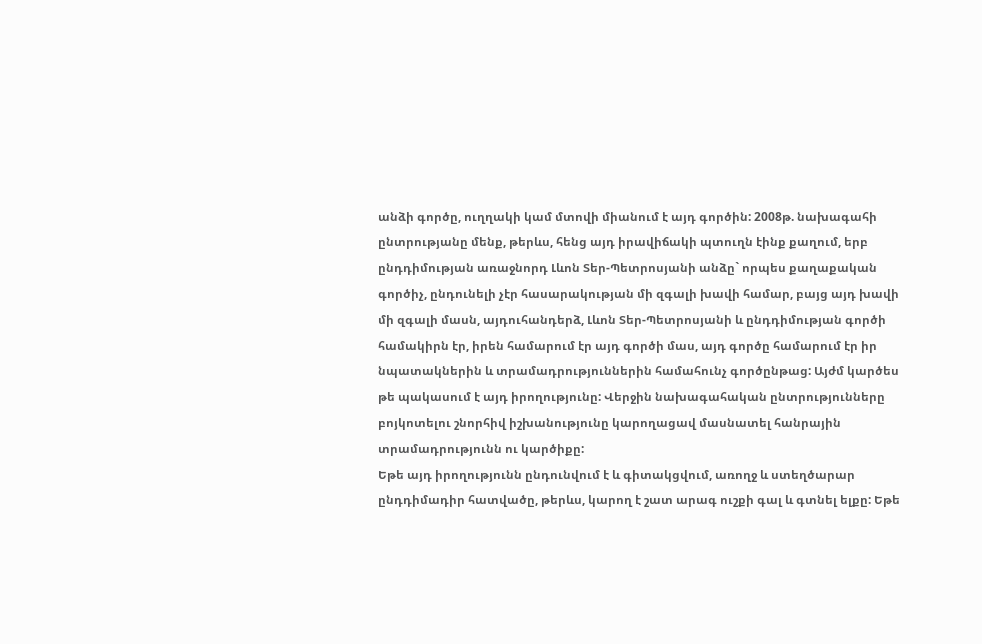անձի գործը, ուղղակի կամ մտովի միանում է այդ գործին: 2008թ. նախագահի ընտրությանը մենք, թերևս, հենց այդ իրավիճակի պտուղն էինք քաղում, երբ ընդդիմության առաջնորդ Լևոն Տեր-Պետրոսյանի անձը` որպես քաղաքական գործիչ, ընդունելի չէր հասարակության մի զգալի խավի համար, բայց այդ խավի մի զգալի մասն, այդուհանդերձ, Լևոն Տեր-Պետրոսյանի և ընդդիմության գործի համակիրն էր, իրեն համարում էր այդ գործի մաս, այդ գործը համարում էր իր նպատակներին և տրամադրություններին համահունչ գործընթաց: Այժմ կարծես թե պակասում է այդ իրողությունը: Վերջին նախագահական ընտրությունները բոյկոտելու շնորհիվ իշխանությունը կարողացավ մասնատել հանրային տրամադրությունն ու կարծիքը:
Եթե այդ իրողությունն ընդունվում է և գիտակցվում, առողջ և ստեղծարար ընդդիմադիր հատվածը, թերևս, կարող է շատ արագ ուշքի գալ և գտնել ելքը: Եթե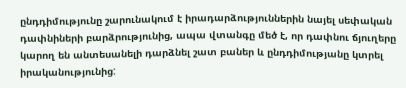ընդդիմությունը շարունակում է իրադարձություններին նայել սեփական դափնիների բարձրությունից, ապա վտանգը մեծ է, որ դափնու ճյուղերը կարող են անտեսանելի դարձնել շատ բաներ և ընդդիմությանը կտրել իրականությունից: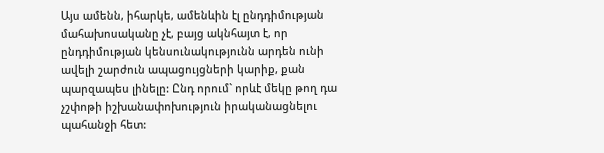Այս ամենն, իհարկե, ամենևին էլ ընդդիմության մահախոսականը չէ, բայց ակնհայտ է, որ ընդդիմության կենսունակությունն արդեն ունի ավելի շարժուն ապացույցների կարիք, քան պարզապես լինելը: Ընդ որում` որևէ մեկը թող դա չշփոթի իշխանափոխություն իրականացնելու պահանջի հետ: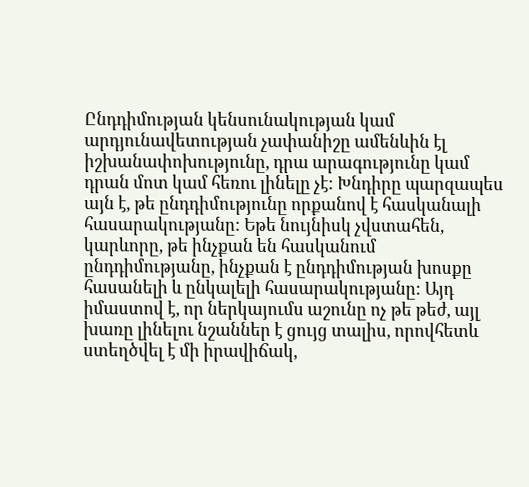Ընդդիմության կենսունակության կամ արդյունավետության չափանիշը ամենևին էլ իշխանափոխությունը, դրա արագությունը կամ դրան մոտ կամ հեռու լինելը չէ: Խնդիրը պարզապես այն է, թե ընդդիմությունը որքանով է հասկանալի հասարակությանը: Եթե նույնիսկ չվստահեն, կարևորը, թե ինչքան են հասկանում ընդդիմությանը, ինչքան է ընդդիմության խոսքը հասանելի և ընկալելի հասարակությանը: Այդ իմաստով է, որ ներկայումս աշունը ոչ թե թեժ, այլ խառը լինելու նշաններ է ցույց տալիս, որովհետև ստեղծվել է մի իրավիճակ,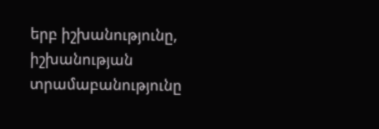երբ իշխանությունը, իշխանության տրամաբանությունը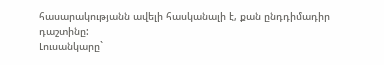հասարակությանն ավելի հասկանալի է, քան ընդդիմադիր դաշտինը:
Լուսանկարը`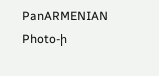PanARMENIAN Photo-ի